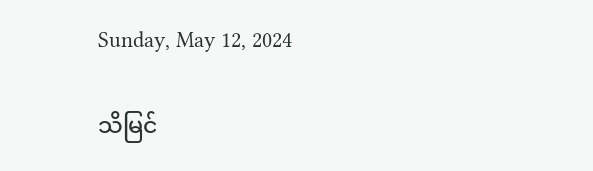Sunday, May 12, 2024

သိမြင်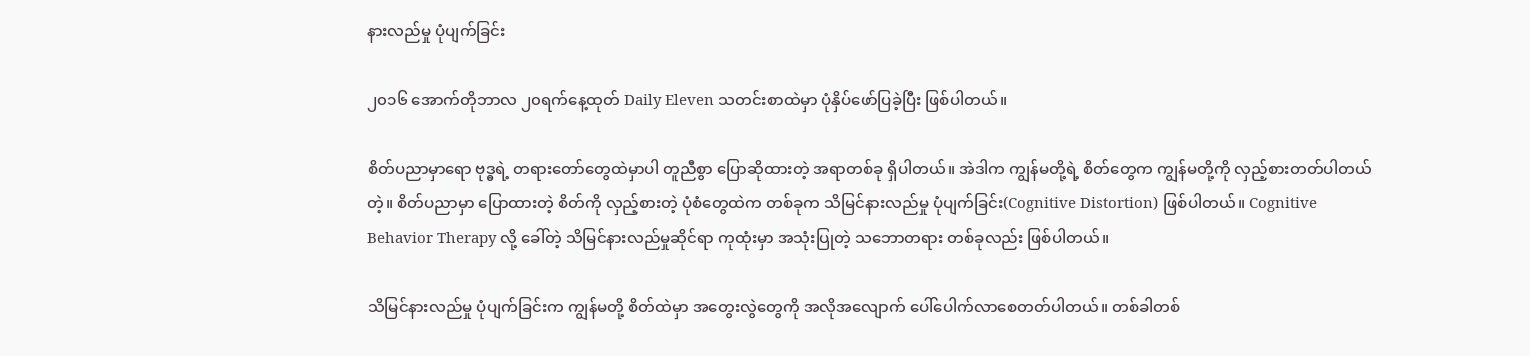နားလည်မှု ပုံပျက်ခြင်း

၂၀၁၆ အောက်တိုဘာလ ၂၀ရက်နေ့ထုတ် Daily Eleven သတင်းစာထဲမှာ ပုံနှိပ်ဖော်ပြခဲ့ပြီး ဖြစ်ပါတယ်။

စိတ်ပညာမှာရော ဗုဒ္ဓရဲ့ တရားတော်တွေထဲမှာပါ တူညီစွာ ပြောဆိုထားတဲ့ အရာတစ်ခု ရှိပါတယ်။ အဲဒါက ကျွန်မတို့ရဲ့ စိတ်တွေက ကျွန်မတို့ကို လှည့်စားတတ်ပါတယ်တဲ့။ စိတ်ပညာမှာ ပြောထားတဲ့ စိတ်ကို လှည့်စားတဲ့ ပုံစံတွေထဲက တစ်ခုက သိမြင်နားလည်မှု ပုံပျက်ခြင်း(Cognitive Distortion) ဖြစ်ပါတယ်။ Cognitive Behavior Therapy လို့ ခေါ်တဲ့ သိမြင်နားလည်မှုဆိုင်ရာ ကုထုံးမှာ အသုံးပြုတဲ့ သဘောတရား တစ်ခုလည်း ဖြစ်ပါတယ်။

သိမြင်နားလည်မှု ပုံပျက်ခြင်းက ကျွန်မတို့ စိတ်ထဲမှာ အတွေးလွဲတွေကို အလိုအလျောက် ပေါ်ပေါက်လာစေတတ်ပါတယ်။ တစ်ခါတစ်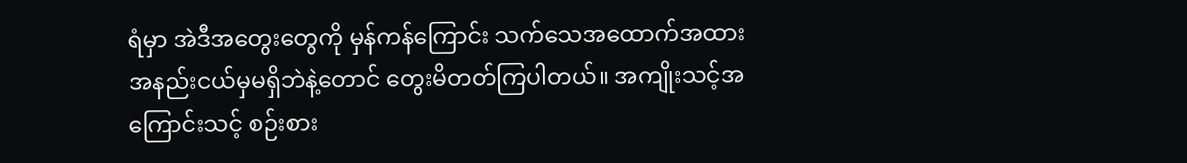ရံမှာ အဲဒီအတွေးတွေကို မှန်ကန်ကြောင်း သက်သေအထောက်အထား အနည်းငယ်မှမရှိဘဲနဲ့တောင် တွေးမိတတ်ကြပါတယ်။ အကျိုးသင့်အကြောင်းသင့် စဉ်းစား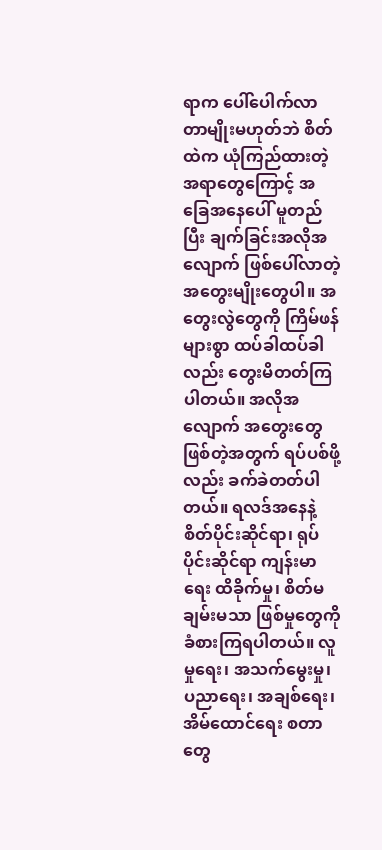ရာက ပေါ်ပေါက်လာတာမျိုးမဟုတ်ဘဲ စိတ်ထဲက ယုံကြည်ထားတဲ့အရာတွေကြောင့် အခြေအနေပေါ် မူတည်ပြီး ချက်ခြင်းအလိုအလျောက် ဖြစ်ပေါ်လာတဲ့ အတွေးမျိုးတွေပါ။ အတွေးလွဲတွေကို ကြိမ်ဖန်များစွာ ထပ်ခါထပ်ခါလည်း တွေးမိတတ်ကြပါတယ်။ အလိုအလျောက် အတွေးတွေ ဖြစ်တဲ့အတွက် ရပ်ပစ်ဖို့လည်း ခက်ခဲတတ်ပါတယ်။ ရလဒ်အနေနဲ့ စိတ်ပိုင်းဆိုင်ရာ၊ ရုပ်ပိုင်းဆိုင်ရာ ကျန်းမာရေး ထိခိုက်မှု၊ စိတ်မချမ်းမသာ ဖြစ်မှုတွေကို ခံစားကြရပါတယ်။ လူမှုရေး၊ အသက်မွေးမှု၊ ပညာရေး၊ အချစ်ရေး၊ အိမ်ထောင်ရေး စတာတွေ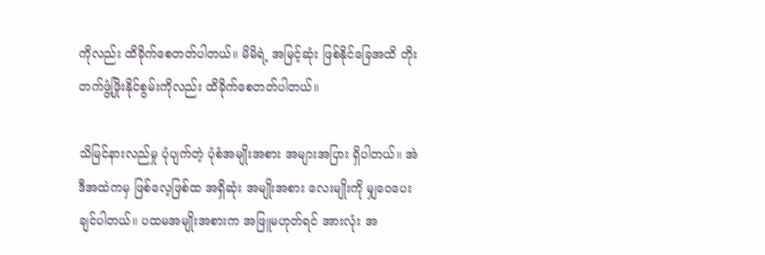ကိုလည်း ထိခိုက်စေတတ်ပါတယ်။ မိမိရဲ့ အမြင့်ဆုံး ဖြစ်နိုင်ခြေအထိ တိုးတက်ဖွံ့ဖြိုးနိုင်စွမ်းကိုလည်း ထိခိုက်စေတတ်ပါတယ်။

သိမြင်နားလည်မှု ပုံပျက်တဲ့ ပုံစံအမျိုးအစား အများအပြား ရှိပါတယ်။ အဲဒီအထဲကမှ ဖြစ်လေ့ဖြစ်ထ အရှိဆုံး အမျိုးအစား လေးမျိုးကို မျှဝေပေးချင်ပါတယ်။ ပထမအမျိုးအစားက အဖြူမဟုတ်ရင် အားလုံး အ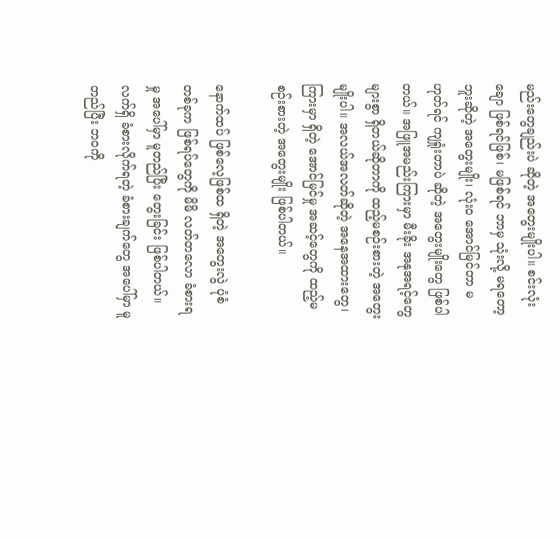မည်းတွေချည်းပဲ ဆိုတဲ့ အတွေးမျိုးပါ။ စင်းလုံးချော ဖြစ်ရင်ဖြစ်၊ မဖြစ်ရင် ဘာမှ သုံးလို့ မရတော့ဘူးဆိုတဲ့ အတွေးမျိုး၊ လုံး၀ အောင်မြင်တာ မဟုတ်ရင် ကျရှုံးတာပဲ ဆိုတဲ့ အတွေးမျိုးတွေ ဖြစ်ပါတယ်။ အဖြူအမည်းကြားမှာ မီးခိုး အနုအရင့်တွေ များစွာ ရှိတယ်ဆိုတာကို ထည့်မစဉ်းစားတဲ့ အတွေးမျိုးပါ။ အလယ်အလတ်ဆိုတဲ့ အနေအထားတွေ၊ ကြားမှာ ရှိတဲ့ အောင်မြင်မှု အဆင့်တွေကို ထည့်မစဉ်းစားတဲ့ အတွေးမျိုး ဖြစ်ပါတယ်။

နောက်ထပ် ဖြစ်လေ့ဖြစ်ထ ရှိတဲ့ အတွေးလွဲ ပုံစံတစ်ခုက ဖြစ်ရပ်တွေကို မိမိ လတ်တလော ခံစားရမှု အပေါ်မှာ မူတည်ပြီး တွေးခြင်း ဖြစ်ပါတယ်။ လက်ရှိ ခံစားလိုက်ရတဲ့ ခံစားချက်တွေ အပေါ်မှာ မူတည်ပြီး ဘဝကို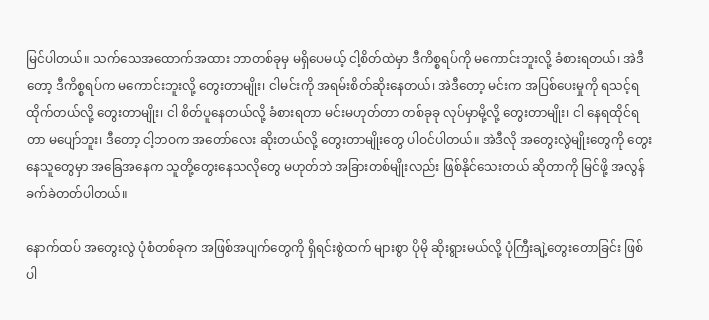မြင်ပါတယ်။ သက်သေအထောက်အထား ဘာတစ်ခုမှ မရှိပေမယ့် ငါ့စိတ်ထဲမှာ ဒီကိစ္စရပ်ကို မကောင်းဘူးလို့ ခံစားရတယ်၊ အဲဒီတော့ ဒီကိစ္စရပ်က မကောင်းဘူးလို့ တွေးတာမျိုး၊ ငါမင်းကို အရမ်းစိတ်ဆိုးနေတယ်၊ အဲဒီတော့ မင်းက အပြစ်ပေးမှုကို ရသင့်ရထိုက်တယ်လို့ တွေးတာမျိုး၊ ငါ စိတ်ပူနေတယ်လို့ ခံစားရတာ မင်းမဟုတ်တာ တစ်ခုခု လုပ်မှာမို့လို့ တွေးတာမျိုး၊ ငါ နေရထိုင်ရတာ မပျော်ဘူး၊ ဒီတော့ ငါ့ဘဝက အတော်လေး ဆိုးတယ်လို့ တွေးတာမျိုးတွေ ပါဝင်ပါတယ်။ အဲဒီလို အတွေးလွဲမျိုးတွေကို တွေးနေသူတွေမှာ အခြေအနေက သူတို့တွေးနေသလိုတွေ မဟုတ်ဘဲ အခြားတစ်မျိုးလည်း ဖြစ်နိုင်သေးတယ် ဆိုတာကို မြင်ဖို့ အလွန်ခက်ခဲတတ်ပါတယ်။

နောက်ထပ် အတွေးလွဲ ပုံစံတစ်ခုက အဖြစ်အပျက်တွေကို ရှိရင်းစွဲထက် များစွာ ပိုမို ဆိုးရွားမယ်လို့ ပုံကြီးချဲ့တွေးတောခြင်း ဖြစ်ပါ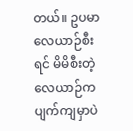တယ်။ ဥပမာ လေယာဉ်စီးရင် မိမိစီးတဲ့ လေယာဉ်က ပျက်ကျမှာပဲ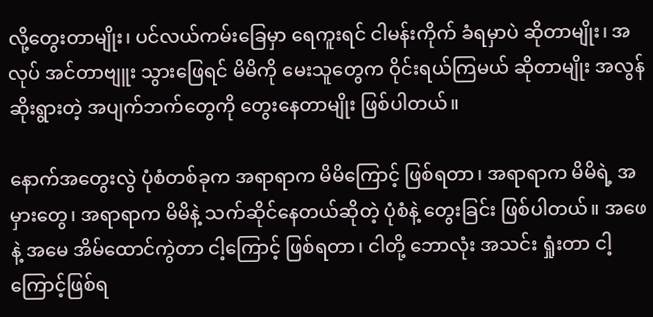လို့တွေးတာမျိုး၊ ပင်လယ်ကမ်းခြေမှာ ရေကူးရင် ငါမန်းကိုက် ခံရမှာပဲ ဆိုတာမျိုး၊ အလုပ် အင်တာဗျူး သွားဖြေရင် မိမိကို မေးသူတွေက ဝိုင်းရယ်ကြမယ် ဆိုတာမျိုး အလွန်ဆိုးရွားတဲ့ အပျက်ဘက်တွေကို တွေးနေတာမျိုး ဖြစ်ပါတယ်။

နောက်အတွေးလွဲ ပုံစံတစ်ခုက အရာရာက မိမိကြောင့် ဖြစ်ရတာ၊ အရာရာက မိမိရဲ့ အမှားတွေ၊ အရာရာက မိမိနဲ့ သက်ဆိုင်နေတယ်ဆိုတဲ့ ပုံစံနဲ့ တွေးခြင်း ဖြစ်ပါတယ်။ အဖေနဲ့ အမေ အိမ်ထောင်ကွဲတာ ငါ့ကြောင့် ဖြစ်ရတာ၊ ငါတို့ ဘောလုံး အသင်း ရှုံးတာ ငါ့ကြောင့်ဖြစ်ရ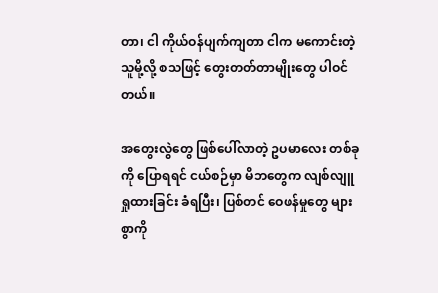တာ၊ ငါ ကိုယ်ဝန်ပျက်ကျတာ ငါက မကောင်းတဲ့ သူမို့လို့ စသဖြင့် တွေးတတ်တာမျိုးတွေ ပါဝင်တယ်။

အတွေးလွဲတွေ ဖြစ်ပေါ်လာတဲ့ ဥပမာလေး တစ်ခုကို ပြောရရင် ငယ်စဉ်မှာ မိဘတွေက လျစ်လျူရှုထားခြင်း ခံရပြီး၊ ပြစ်တင် ဝေဖန်မှုတွေ များစွာကို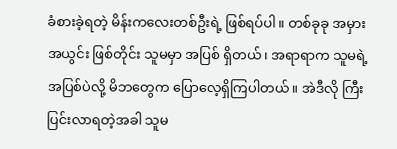ခံစားခဲ့ရတဲ့ မိန်းကလေးတစ်ဦးရဲ့ ဖြစ်ရပ်ပါ။ တစ်ခုခု အမှားအယွင်း ဖြစ်တိုင်း သူမမှာ အပြစ် ရှိတယ်၊ အရာရာက သူမရဲ့ အပြစ်ပဲလို့ မိဘတွေက ပြောလေ့ရှိကြပါတယ်။ အဲဒီလို ကြီးပြင်းလာရတဲ့အခါ သူမ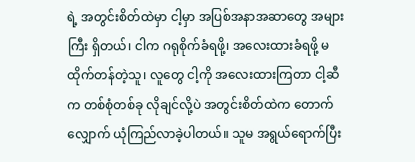ရဲ့ အတွင်းစိတ်ထဲမှာ ငါ့မှာ အပြစ်အနာအဆာတွေ အများကြီး ရှိတယ်၊ ငါက ဂရုစိုက်ခံရဖို့၊ အလေးထားခံရဖို့ မထိုက်တန်တဲ့သူ၊ လူတွေ ငါ့ကို အလေးထားကြတာ ငါ့ဆီက တစ်စုံတစ်ခု လိုချင်လို့ပဲ အတွင်းစိတ်ထဲက တောက်လျှောက် ယုံကြည်လာခဲ့ပါတယ်။ သူမ အရွယ်ရောက်ပြီး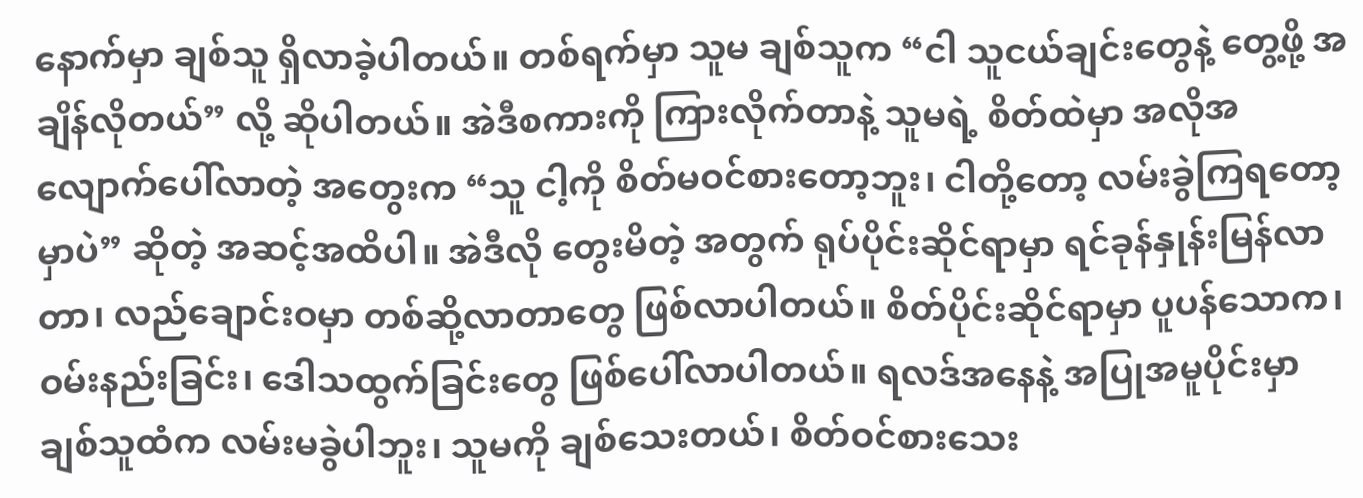နောက်မှာ ချစ်သူ ရှိလာခဲ့ပါတယ်။ တစ်ရက်မှာ သူမ ချစ်သူက “ငါ သူငယ်ချင်းတွေနဲ့ တွေ့ဖို့ အချိန်လိုတယ်” လို့ ဆိုပါတယ်။ အဲဒီစကားကို ကြားလိုက်တာနဲ့ သူမရဲ့ စိတ်ထဲမှာ အလိုအလျောက်ပေါ်လာတဲ့ အတွေးက “သူ ငါ့ကို စိတ်မဝင်စားတော့ဘူး၊ ငါတို့တော့ လမ်းခွဲကြရတော့မှာပဲ” ဆိုတဲ့ အဆင့်အထိပါ။ အဲဒီလို တွေးမိတဲ့ အတွက် ရုပ်ပိုင်းဆိုင်ရာမှာ ရင်ခုန်နှုန်းမြန်လာတာ၊ လည်ချောင်းဝမှာ တစ်ဆို့လာတာတွေ ဖြစ်လာပါတယ်။ စိတ်ပိုင်းဆိုင်ရာမှာ ပူပန်သောက၊ ဝမ်းနည်းခြင်း၊ ဒေါသထွက်ခြင်းတွေ ဖြစ်ပေါ်လာပါတယ်။ ရလဒ်အနေနဲ့ အပြုအမူပိုင်းမှာ ချစ်သူထံက လမ်းမခွဲပါဘူး၊ သူမကို ချစ်သေးတယ်၊ စိတ်ဝင်စားသေး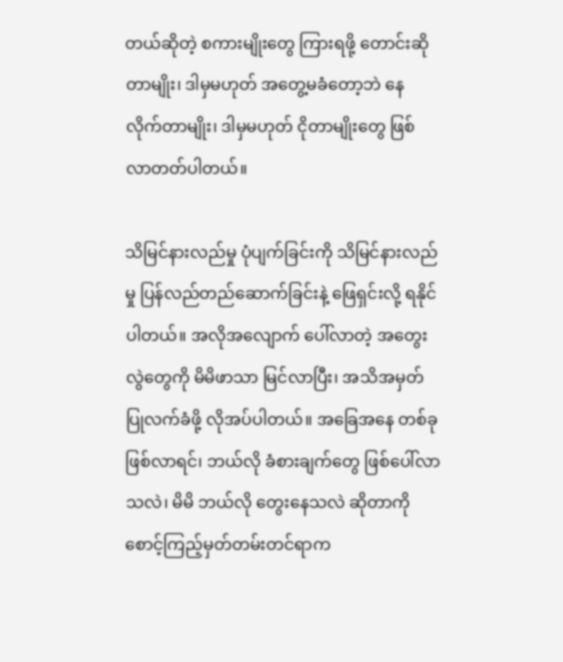တယ်ဆိုတဲ့ စကားမျိုးတွေ ကြားရဖို့ တောင်းဆိုတာမျိုး၊ ဒါမှမဟုတ် အတွေ့မခံတော့ဘဲ နေလိုက်တာမျိုး၊ ဒါမှမဟုတ် ငိုတာမျိုးတွေ ဖြစ်လာတတ်ပါတယ်။

သိမြင်နားလည်မှု ပုံပျက်ခြင်းကို သိမြင်နားလည်မှု ပြန်လည်တည်ဆောက်ခြင်းနဲ့ ဖြေရှင်းလို့ ရနိုင်ပါတယ်။ အလိုအလျောက် ပေါ်လာတဲ့ အတွေးလွဲတွေကို မိမိဖာသာ မြင်လာပြီး၊ အသိအမှတ်ပြုလက်ခံဖို့ လိုအပ်ပါတယ်။ အခြေအနေ တစ်ခု ဖြစ်လာရင်၊ ဘယ်လို ခံစားချက်တွေ ဖြစ်ပေါ်လာသလဲ၊ မိမိ ဘယ်လို တွေးနေသလဲ ဆိုတာကို စောင့်ကြည့်မှတ်တမ်းတင်ရာက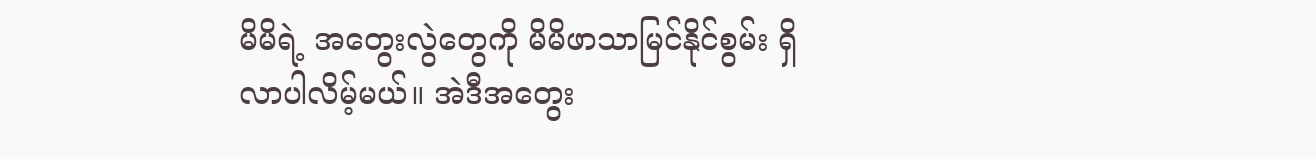မိမိရဲ့ အတွေးလွဲတွေကို မိမိဖာသာမြင်နိုင်စွမ်း ရှိလာပါလိမ့်မယ်။ အဲဒီအတွေး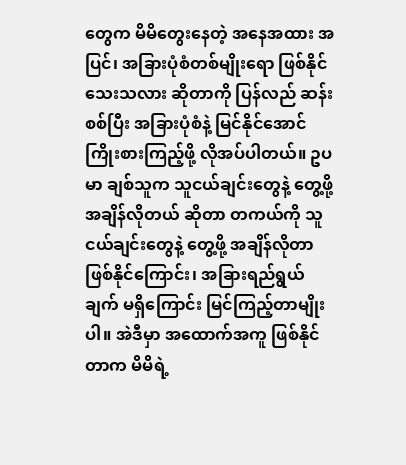တွေက မိမိတွေးနေတဲ့ အနေအထား အပြင်၊ အခြားပုံစံတစ်မျိုးရော ဖြစ်နိုင်သေးသလား ဆိုတာကို ပြန်လည် ဆန်းစစ်ပြီး အခြားပုံစံနဲ့ မြင်နိုင်အောင် ကြိုးစားကြည့်ဖို့ လိုအပ်ပါတယ်။ ဥပမာ ချစ်သူက သူငယ်ချင်းတွေနဲ့ တွေ့ဖို့ အချိန်လိုတယ် ဆိုတာ တကယ်ကို သူငယ်ချင်းတွေနဲ့ တွေ့ဖို့ အချိန်လိုတာ ဖြစ်နိုင်ကြောင်း၊ အခြားရည်ရွယ်ချက် မရှိကြောင်း မြင်ကြည့်တာမျိုးပါ။ အဲဒီမှာ အထောက်အကူ ဖြစ်နိုင်တာက မိမိရဲ့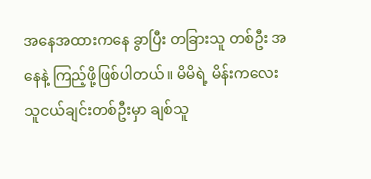အနေအထားကနေ ခွာပြီး တခြားသူ တစ်ဦး အနေနဲ့ ကြည့်ဖို့ဖြစ်ပါတယ်။ မိမိရဲ့ မိန်းကလေးသူငယ်ချင်းတစ်ဦးမှာ ချစ်သူ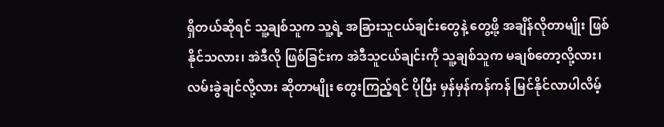ရှိတယ်ဆိုရင် သူ့ချစ်သူက သူ့ရဲ့ အခြားသူငယ်ချင်းတွေနဲ့ တွေ့ဖို့ အချိန်လိုတာမျိုး ဖြစ်နိုင်သလား၊ အဲဒီလို ဖြစ်ခြင်းက အဲဒီသူငယ်ချင်းကို သူ့ချစ်သူက မချစ်တော့လို့လား၊ လမ်းခွဲချင်လို့လား ဆိုတာမျိုး တွေးကြည့်ရင် ပိုပြီး မှန်မှန်ကန်ကန် မြင်နိုင်လာပါလိမ့်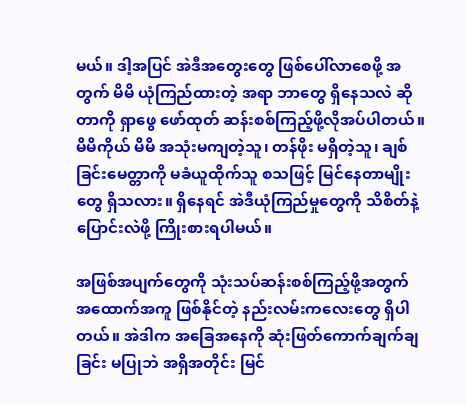မယ်။ ဒါ့အပြင် အဲဒီအတွေးတွေ ဖြစ်ပေါ်လာစေဖို့ အတွက် မိမိ ယုံကြည်ထားတဲ့ အရာ ဘာတွေ ရှိနေသလဲ ဆိုတာကို ရှာဖွေ ဖော်ထုတ် ဆန်းစစ်ကြည့်ဖို့လိုအပ်ပါတယ်။ မိမိကိုယ် မိမိ အသုံးမကျတဲ့သူ၊ တန်ဖိုး မရှိတဲ့သူ၊ ချစ်ခြင်းမေတ္တာကို မခံယူထိုက်သူ စသဖြင့် မြင်နေတာမျိုးတွေ ရှိသလား။ ရှိနေရင် အဲဒီယုံကြည်မှုတွေကို သိစိတ်နဲ့ ပြောင်းလဲဖို့ ကြိုးစားရပါမယ်။

အဖြစ်အပျက်တွေကို သုံးသပ်ဆန်းစစ်ကြည့်ဖို့အတွက် အထောက်အကူ ဖြစ်နိုင်တဲ့ နည်းလမ်းကလေးတွေ ရှိပါတယ်။ အဲဒါက အခြေအနေကို ဆုံးဖြတ်ကောက်ချက်ချခြင်း မပြုဘဲ အရှိအတိုင်း မြင်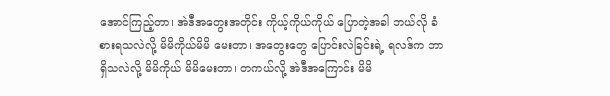အောင်ကြည့်တာ၊ အဲဒီအတွေးအတိုင်း ကိုယ့်ကိုယ်ကိုယ် ပြောတဲ့အခါ ဘယ်လို ခံစားရသလဲလို့ မိမိကိုယ်မိမိ မေးတာ၊ အတွေးတွေ ပြောင်းလဲခြင်းရဲ့ ရလဒ်က ဘာရှိသလဲလို့ မိမိကိုယ် မိမိမေးတာ၊ တကယ်လို့ အဲဒီအကြောင်း မိမိ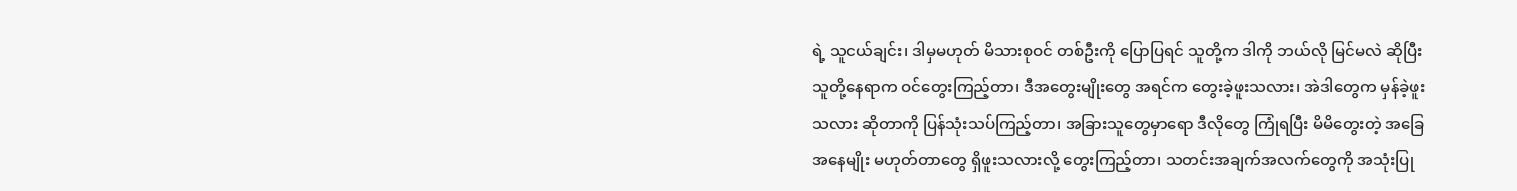ရဲ့ သူငယ်ချင်း၊ ဒါမှမဟုတ် မိသားစုဝင် တစ်ဦးကို ပြောပြရင် သူတို့က ဒါကို ဘယ်လို မြင်မလဲ ဆိုပြီး သူတို့နေရာက ဝင်တွေးကြည့်တာ၊ ဒီအတွေးမျိုးတွေ အရင်က တွေးခဲ့ဖူးသလား၊ အဲဒါတွေက မှန်ခဲ့ဖူးသလား ဆိုတာကို ပြန်သုံးသပ်ကြည့်တာ၊ အခြားသူတွေမှာရော ဒီလိုတွေ ကြုံရပြီး မိမိတွေးတဲ့ အခြေအနေမျိုး မဟုတ်တာတွေ ရှိဖူးသလားလို့ တွေးကြည့်တာ၊ သတင်းအချက်အလက်တွေကို အသုံးပြု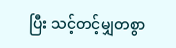ပြီး သင့်တင့်မျှတစွာ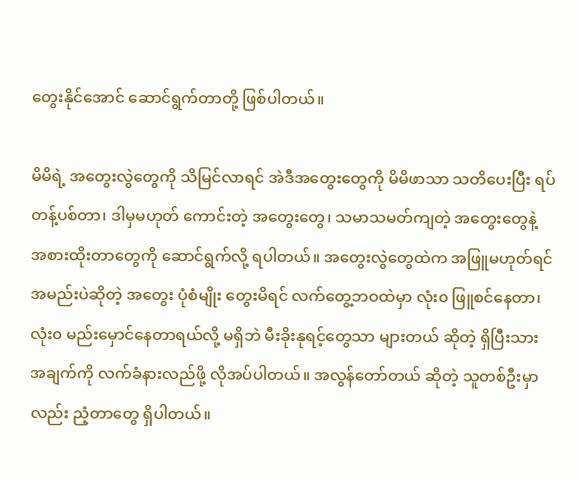တွေးနိုင်အောင် ဆောင်ရွက်တာတို့ ဖြစ်ပါတယ်။

မိမိရဲ့ အတွေးလွဲတွေကို သိမြင်လာရင် အဲဒီအတွေးတွေကို မိမိဖာသာ သတိပေးပြီး ရပ်တန့်ပစ်တာ၊ ဒါမှမဟုတ် ကောင်းတဲ့ အတွေးတွေ၊ သမာသမတ်ကျတဲ့ အတွေးတွေနဲ့ အစားထိုးတာတွေကို ဆောင်ရွက်လို့ ရပါတယ်။ အတွေးလွဲတွေထဲက အဖြူမဟုတ်ရင် အမည်းပဲဆိုတဲ့ အတွေး ပုံစံမျိုး တွေးမိရင် လက်တွေ့ဘဝထဲမှာ လုံး၀ ဖြူစင်နေတာ၊ လုံး၀ မည်းမှောင်နေတာရယ်လို့ မရှိဘဲ မီးခိုးနုရင့်တွေသာ များတယ် ဆိုတဲ့ ရှိပြီးသား အချက်ကို လက်ခံနားလည်ဖို့ လိုအပ်ပါတယ်။ အလွန်တော်တယ် ဆိုတဲ့ သူတစ်ဦးမှာလည်း ညံ့တာတွေ ရှိပါတယ်။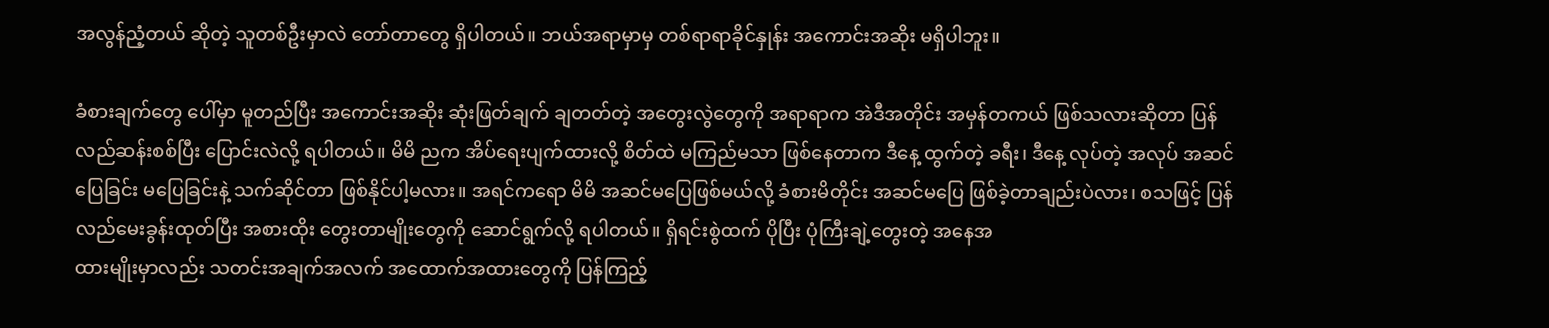အလွန်ညံ့တယ် ဆိုတဲ့ သူတစ်ဦးမှာလဲ တော်တာတွေ ရှိပါတယ်။ ဘယ်အရာမှာမှ တစ်ရာရာခိုင်နှုန်း အကောင်းအဆိုး မရှိပါဘူး။

ခံစားချက်တွေ ပေါ်မှာ မူတည်ပြီး အကောင်းအဆိုး ဆုံးဖြတ်ချက် ချတတ်တဲ့ အတွေးလွဲတွေကို အရာရာက အဲဒီအတိုင်း အမှန်တကယ် ဖြစ်သလားဆိုတာ ပြန်လည်ဆန်းစစ်ပြီး ပြောင်းလဲလို့ ရပါတယ်။ မိမိ ညက အိပ်ရေးပျက်ထားလို့ စိတ်ထဲ မကြည်မသာ ဖြစ်နေတာက ဒီနေ့ ထွက်တဲ့ ခရီး၊ ဒီနေ့ လုပ်တဲ့ အလုပ် အဆင်ပြေခြင်း မပြေခြင်းနဲ့ သက်ဆိုင်တာ ဖြစ်နိုင်ပါ့မလား။ အရင်ကရော မိမိ အဆင်မပြေဖြစ်မယ်လို့ ခံစားမိတိုင်း အဆင်မပြေ ဖြစ်ခဲ့တာချည်းပဲလား၊ စသဖြင့် ပြန်လည်မေးခွန်းထုတ်ပြီး အစားထိုး တွေးတာမျိုးတွေကို ဆောင်ရွက်လို့ ရပါတယ်။ ရှိရင်းစွဲထက် ပိုပြီး ပုံကြီးချဲ့တွေးတဲ့ အနေအ
ထားမျိုးမှာလည်း သတင်းအချက်အလက် အထောက်အထားတွေကို ပြန်ကြည့်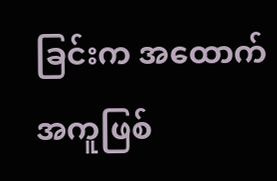ခြင်းက အထောက်အကူဖြစ်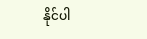နိုင်ပါ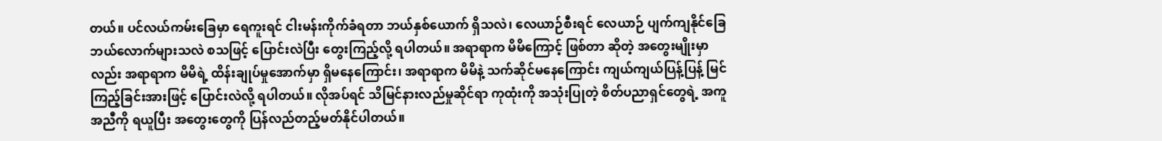တယ်။ ပင်လယ်ကမ်းခြေမှာ ရေကူးရင် ငါးမန်းကိုက်ခံရတာ ဘယ်နှစ်ယောက် ရှိသလဲ၊ လေယာဉ်စီးရင် လေယာဉ် ပျက်ကျနိုင်ခြေ ဘယ်လောက်များသလဲ စသဖြင့် ပြောင်းလဲပြီး တွေးကြည့်လို့ ရပါတယ်။ အရာရာက မိမိကြောင့် ဖြစ်တာ ဆိုတဲ့ အတွေးမျိုးမှာလည်း အရာရာက မိမိရဲ့ ထိန်းချုပ်မှုအောက်မှာ ရှိမနေကြောင်း၊ အရာရာက မိမိနဲ့ သက်ဆိုင်မနေကြောင်း ကျယ်ကျယ်ပြန့်ပြန့် မြင်ကြည့်ခြင်းအားဖြင့် ပြောင်းလဲလို့ ရပါတယ်။ လိုအပ်ရင် သိမြင်နားလည်မှုဆိုင်ရာ ကုထုံးကို အသုံးပြုတဲ့ စိတ်ပညာရှင်တွေရဲ့ အကူအညီကို ရယူပြီး အတွေးတွေကို ပြန်လည်တည့်မတ်နိုင်ပါတယ်။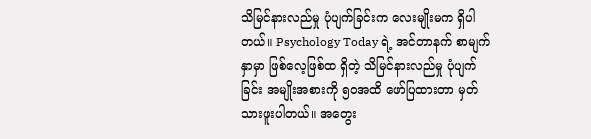သိမြင်နားလည်မှု ပုံပျက်ခြင်းက လေးမျိုးမက ရှိပါတယ်။ Psychology Today ရဲ့ အင်တာနက် စာမျက်နှာမှာ ဖြစ်လေ့ဖြစ်ထ ရှိတဲ့ သိမြင်နားလည်မှု ပုံပျက်ခြင်း အမျိုးအစားကို ၅၀အထိ ဖော်ပြထားတာ မှတ်သားဖူးပါတယ်။ အတွေး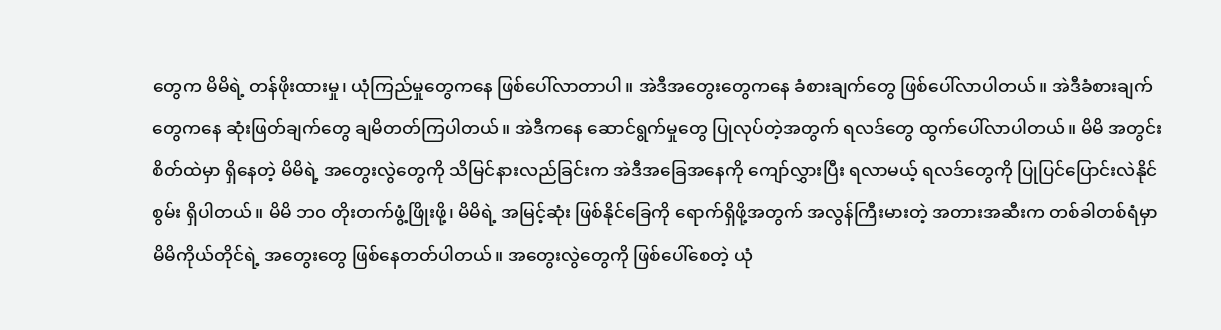တွေက မိမိရဲ့ တန်ဖိုးထားမှု၊ ယုံကြည်မှုတွေကနေ ဖြစ်ပေါ်လာတာပါ။ အဲဒီအတွေးတွေကနေ ခံစားချက်တွေ ဖြစ်ပေါ်လာပါတယ်။ အဲဒီခံစားချက်တွေကနေ ဆုံးဖြတ်ချက်တွေ ချမိတတ်ကြပါတယ်။ အဲဒီကနေ ဆောင်ရွက်မှုတွေ ပြုလုပ်တဲ့အတွက် ရလဒ်တွေ ထွက်ပေါ်လာပါတယ်။ မိမိ အတွင်းစိတ်ထဲမှာ ရှိနေတဲ့ မိမိရဲ့ အတွေးလွဲတွေကို သိမြင်နားလည်ခြင်းက အဲဒီအခြေအနေကို ကျော်လွှားပြီး ရလာမယ့် ရလဒ်တွေကို ပြုပြင်ပြောင်းလဲနိုင်စွမ်း ရှိပါတယ်။ မိမိ ဘ၀ တိုးတက်ဖွံ့ဖြိုးဖို့၊ မိမိရဲ့ အမြင့်ဆုံး ဖြစ်နိုင်ခြေကို ရောက်ရှိဖို့အတွက် အလွန်ကြီးမားတဲ့ အတားအဆီးက တစ်ခါတစ်ရံမှာ မိမိကိုယ်တိုင်ရဲ့ အတွေးတွေ ဖြစ်နေတတ်ပါတယ်။ အတွေးလွဲတွေကို ဖြစ်ပေါ်စေတဲ့ ယုံ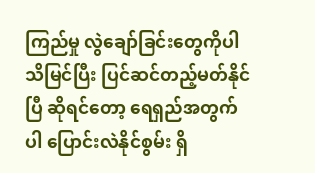ကြည်မှု လွဲချော်ခြင်းတွေကိုပါ သိမြင်ပြီး ပြင်ဆင်တည့်မတ်နိုင်ပြီ ဆိုရင်တော့ ရေရှည်အတွက်ပါ ပြောင်းလဲနိုင်စွမ်း ရှိ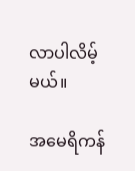လာပါလိမ့်မယ်။

အမေရိကန်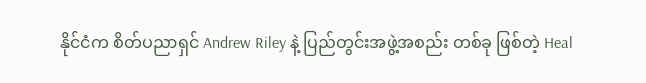နိုင်ငံက စိတ်ပညာရှင် Andrew Riley နဲ့ ပြည်တွင်းအဖွဲ့အစည်း တစ်ခု ဖြစ်တဲ့ Heal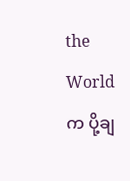the World က ပို့ချ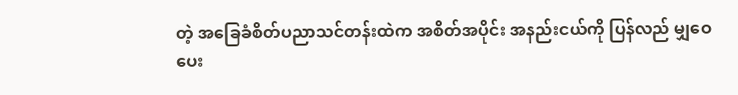တဲ့ အခြေခံစိတ်ပညာသင်တန်းထဲက အစိတ်အပိုင်း အနည်းငယ်ကို ပြန်လည် မျှဝေပေး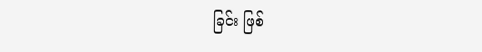ခြင်း ဖြစ်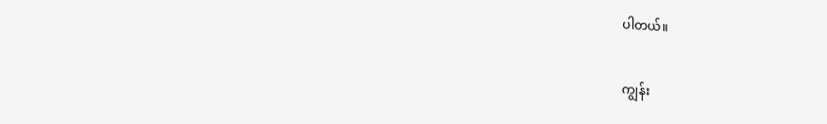ပါတယ်။

ကျွန်း